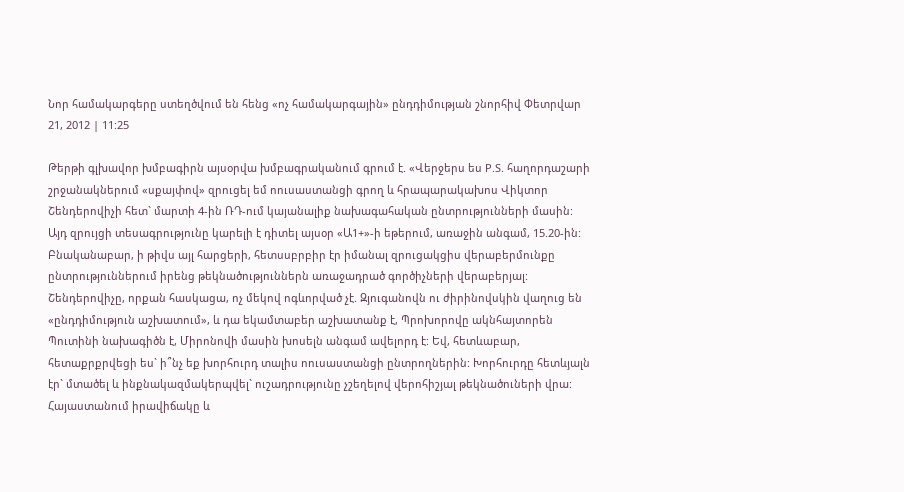Նոր համակարգերը ստեղծվում են հենց «ոչ համակարգային» ընդդիմության շնորհիվ Փետրվար 21, 2012 | 11:25

Թերթի գլխավոր խմբագիրն այսօրվա խմբագրականում գրում է. «Վերջերս ես P.S. հաղորդաշարի շրջանակներում «սքայփով» զրուցել եմ ոուսաստանցի գրող և հրապարակախոս Վիկտոր Շենդերովիչի հետ` մարտի 4-ին ՌԴ-ում կայանալիք նախագահական ընտրությունների մասին: Այդ զրույցի տեսագրությունը կարելի է դիտել այսօր «Ա1+»-ի եթերում, առաջին անգամ, 15.20-ին: Բնականաբար, ի թիվս այլ հարցերի, հետսսբրբիր էր իմանալ զրուցակցիս վերաբերմունքը ընտրություններում իրենց թեկնածություններն առաջադրած գործիչների վերաբերյալ: Շենդերովիչը, որքան հասկացա, ոչ մեկով ոգևորված չէ. Զյուգանովն ու ժիրինովսկին վաղուց են «ընդդիմություն աշխատում», և դա եկամտաբեր աշխատանք է, Պրոխորովը ակնհայտորեն Պուտինի նախագիծն է, Միրոնովի մասին խոսելն անգամ ավելորդ է: Եվ, հետևաբար, հետաքրքրվեցի ես` ի՞նչ եք խորհուրդ տալիս ոուսաստանցի ընտրողներին: Խորհուրդը հետևյալն էր` մտածել և ինքնակազմակերպվել` ուշադրությունը չշեղելով վերոհիշյալ թեկնածուների վրա: Հայաստանում իրավիճակը և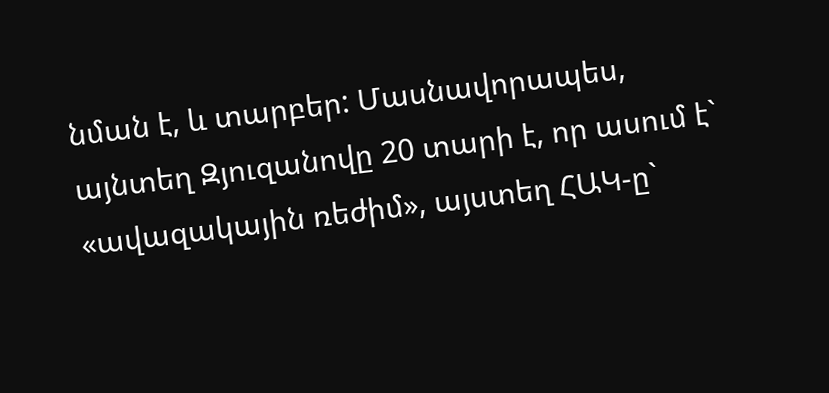նման է, և տարբեր: Մասնավորապես, այնտեղ Զյուզանովը 20 տարի է, որ ասում է` «ավազակային ռեժիմ», այստեղ ՀԱԿ-ը`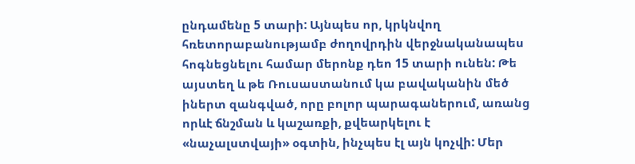ընդամենը 5 տարի: Այնպես որ, կրկնվող հռետորաբանությամբ ժողովրդին վերջնականապես հոգնեցնելու համար մերոնք դեո 15 տարի ունեն: Թե այստեղ և թե Ռուսաստանում կա բավականին մեծ իներտ զանգված, որը բոլոր պարագաներում, առանց որևէ ճնշման և կաշառքի, քվեարկելու է «նաչալստվայի» օգտին, ինչպես էլ այն կոչվի: Մեր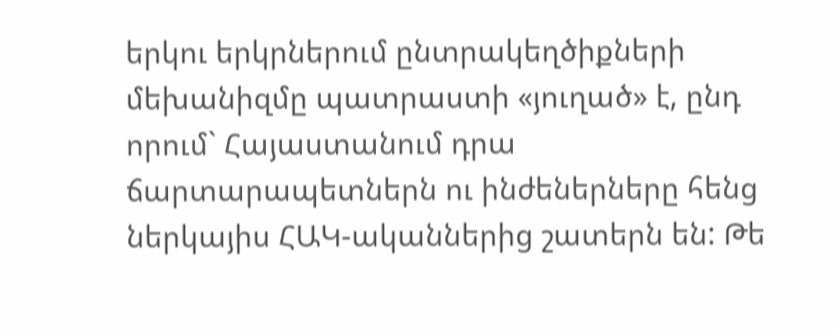երկու երկրներում ընտրակեղծիքների մեխանիզմը պատրաստի «յուղած» է, ընդ որում` Հայաստանում դրա ճարտարապետներն ու ինժեներները հենց ներկայիս ՀԱԿ-ականներից շատերն են: Թե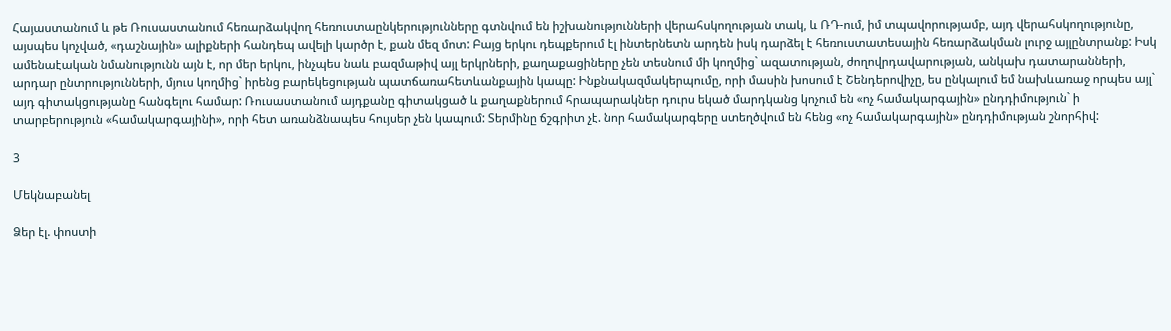Հայաստանում և թե Ռուսաստանում հեռարձակվող հեռուստաընկերությունները գտնվում են իշխանությունների վերահսկողության տակ, և ՌԴ-ում, իմ տպավորությամբ, այդ վերահսկողությունը, այսպես կոչված, «դաշնային» ալիքների հանդեպ ավելի կարծր է, քան մեզ մոտ: Բայց երկու դեպքերում էլ ինտերնետն արդեն իսկ դարձել է հեռուստատեսային հեռարձակման լուրջ այլընտրանք: Իսկ ամենաէական նմանությունն այն է, որ մեր երկու, ինչպես նաև բազմաթիվ այլ երկրների, քաղաքացիները չեն տեսնում մի կողմից` ազատության, ժողովրդավարության, անկախ դատարանների, արդար ընտրությունների, մյուս կողմից` իրենց բարեկեցության պատճառահետևանքային կապը: Ինքնակազմակերպումը, որի մասին խոսում է Շենդերովիչը, ես ընկալում եմ նախևառաջ որպես այլ` այդ գիտակցությանը հանգելու համար: Ռուսաստանում այդքանը գիտակցած և քաղաքներում հրապարակներ դուրս եկած մարդկանց կոչում են «ոչ համակարգային» ընդդիմություն` ի տարբերություն «համակարգայինի», որի հետ առանձնապես հույսեր չեն կապում: Տերմինը ճշգրիտ չէ. նոր համակարգերը ստեղծվում են հենց «ոչ համակարգային» ընդդիմության շնորհիվ:

3

Մեկնաբանել

Ձեր էլ. փոստի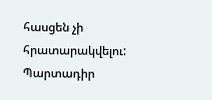հասցեն չի հրատարակվելու: Պարտադիր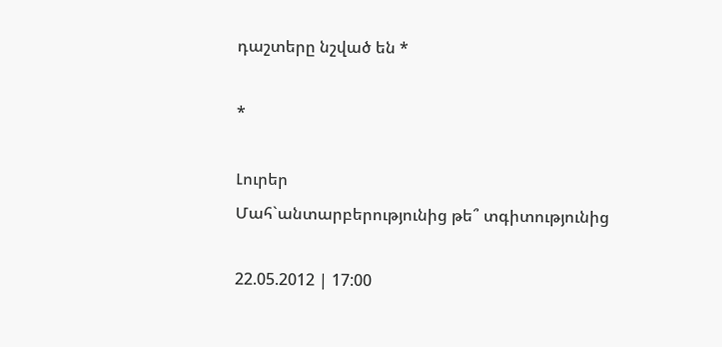դաշտերը նշված են *

*

Լուրեր
Մահ`անտարբերությունից թե՞ տգիտությունից

22.05.2012 | 17:00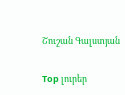Շուշան Գալստյան

Top լուրեր